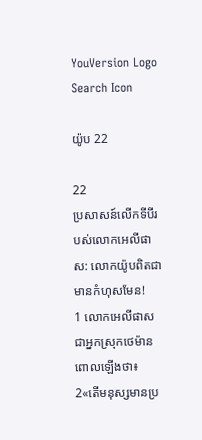YouVersion Logo
Search Icon

យ៉ូប 22

22
ប្រសាសន៍លើកទីបីរបស់លោកអេលី‌ផាស: លោកយ៉ូបពិតជាមានកំហុសមែន!
1 លោកអេលី‌ផាស ជាអ្នកស្រុកថេម៉ាន ពោលឡើងថា៖
2«តើមនុស្សមានប្រ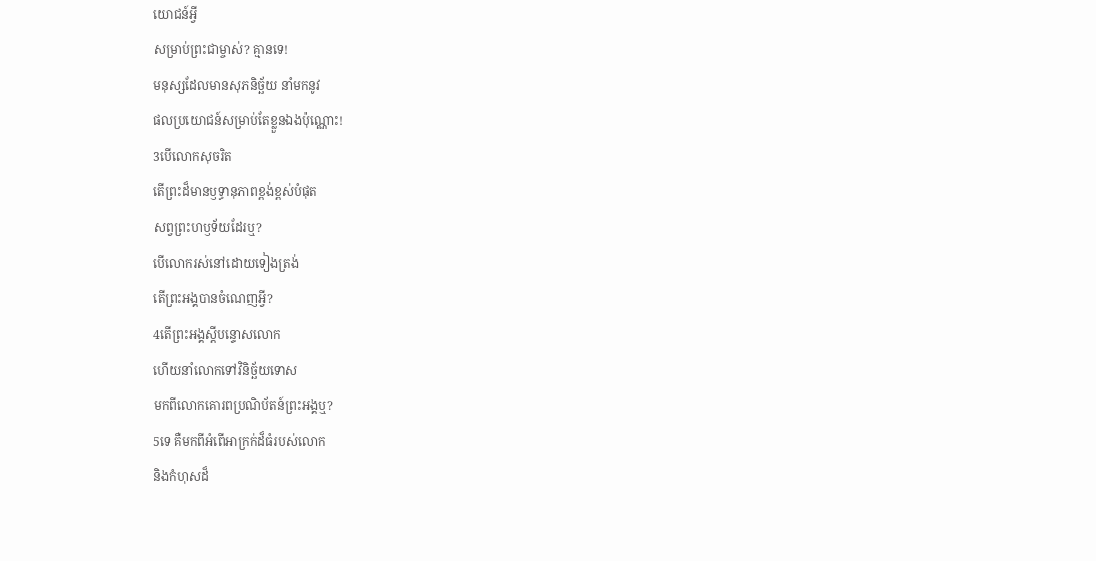យោជន៍អ្វី
សម្រាប់ព្រះ‌ជាម្ចាស់? គ្មានទេ!
មនុស្សដែលមានសុភ‌និច្ឆ័យ នាំមកនូវ
ផលប្រយោជន៍សម្រាប់តែខ្លួនឯងប៉ុណ្ណោះ!
3បើលោកសុចរិត
តើព្រះដ៏មានឫទ្ធា‌នុភាពខ្ពង់‌ខ្ពស់បំផុត
សព្វព្រះ‌ហឫទ័យដែរឬ?
បើលោករស់នៅដោយទៀងត្រង់
តើព្រះអង្គបានចំណេញអ្វី?
4តើព្រះអង្គស្ដីបន្ទោសលោក
ហើយនាំលោកទៅវិនិច្ឆ័យទោស
មកពីលោកគោរពប្រណិ‌ប័តន៍ព្រះអង្គឬ?
5ទេ គឺមកពីអំពើអាក្រក់ដ៏ធំរបស់លោក
និងកំហុសដ៏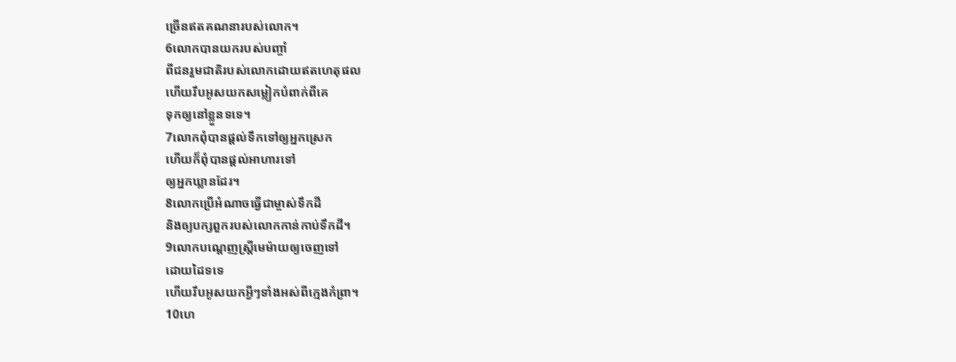ច្រើនឥតគណនារបស់លោក។
6លោកបានយករបស់បញ្ចាំ
ពីជនរួមជាតិរបស់លោកដោយឥតហេតុផល
ហើយរឹបអូសយកសម្លៀក‌បំពាក់ពីគេ
ទុកឲ្យនៅខ្លួនទទេ។
7លោកពុំបានផ្ដល់ទឹកទៅឲ្យអ្នកស្រេក
ហើយក៏ពុំបានផ្ដល់អាហារទៅ
ឲ្យអ្នកឃ្លានដែរ។
8លោកប្រើអំណាចធ្វើជាម្ចាស់ទឹកដី
និងឲ្យបក្សពួករបស់លោកកាន់កាប់ទឹកដី។
9លោកបណ្ដេញស្ត្រីមេម៉ាយឲ្យចេញទៅ
ដោយដៃទទេ
ហើយរឹបអូសយកអ្វីៗទាំងអស់ពីក្មេងកំព្រា។
10ហេ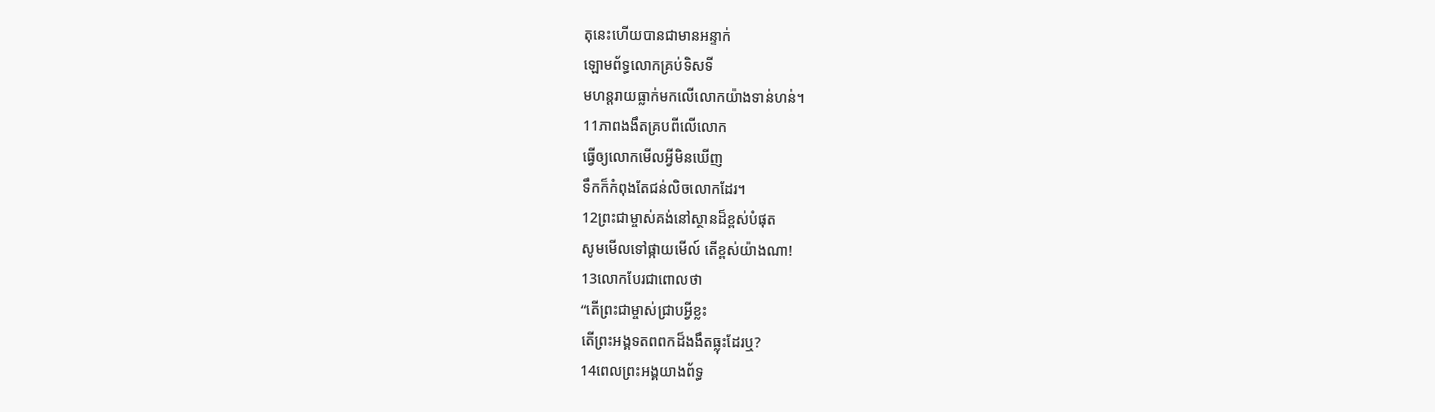តុនេះហើយបានជាមានអន្ទាក់
ឡោម‌ព័ទ្ធលោកគ្រប់ទិស‌ទី
មហន្ត‌រាយធ្លាក់មកលើលោកយ៉ាងទាន់‌ហន់។
11ភាពងងឹតគ្របពីលើលោក
ធ្វើឲ្យលោកមើលអ្វីមិនឃើញ
ទឹកក៏កំពុងតែជន់លិចលោកដែរ។
12ព្រះ‌ជាម្ចាស់គង់នៅស្ថានដ៏ខ្ពស់បំផុត
សូមមើលទៅផ្កាយមើល៍ តើខ្ពស់យ៉ាងណា!
13លោកបែរជាពោលថា
“តើព្រះ‌ជាម្ចាស់ជ្រាបអ្វីខ្លះ
តើព្រះអង្គទតពពកដ៏ងងឹតធ្លុះដែរឬ?
14ពេលព្រះអង្គយាងព័ទ្ធ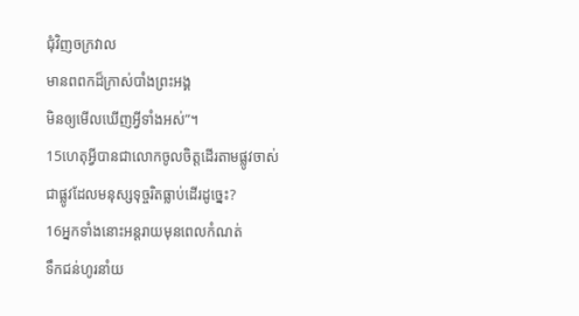ជុំ‌វិញចក្រ‌វាល
មានពពកដ៏ក្រាស់បាំងព្រះអង្គ
មិនឲ្យមើលឃើញអ្វីទាំងអស់”។
15ហេតុអ្វីបានជាលោកចូលចិត្តដើរតាមផ្លូវចាស់
ជាផ្លូវដែលមនុស្សទុច្ចរិតធ្លាប់ដើរដូច្នេះ?
16អ្នកទាំងនោះអន្តរាយមុនពេលកំណត់
ទឹកជន់ហូរនាំយ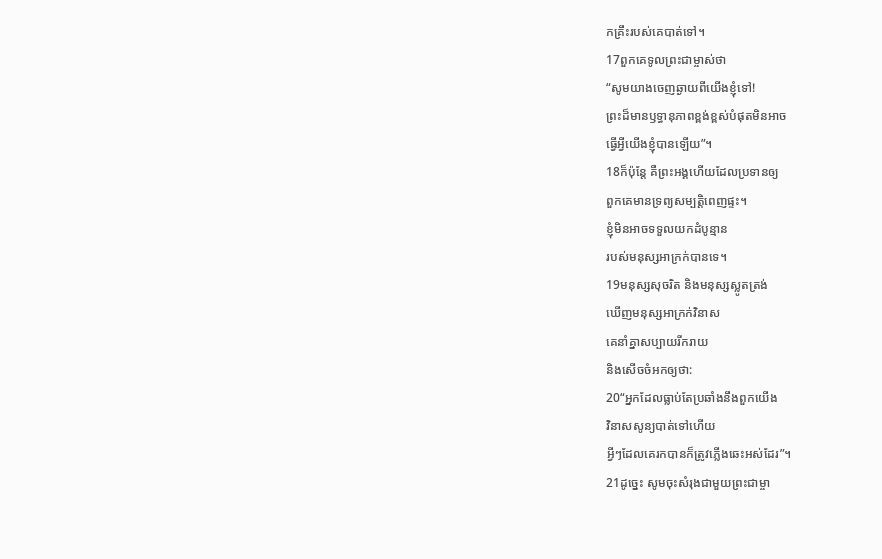កគ្រឹះរបស់គេបាត់ទៅ។
17ពួកគេទូលព្រះ‌ជាម្ចាស់ថា
“សូមយាងចេញឆ្ងាយពីយើងខ្ញុំទៅ!
ព្រះដ៏មានឫទ្ធា‌នុភាពខ្ពង់‌ខ្ពស់បំផុតមិនអាច
ធ្វើអ្វីយើងខ្ញុំបានឡើយ”។
18ក៏ប៉ុន្តែ គឺព្រះអង្គហើយដែលប្រទានឲ្យ
ពួកគេមានទ្រព្យ‌សម្បត្តិពេញផ្ទះ។
ខ្ញុំមិនអាចទទួលយកដំបូន្មាន
របស់មនុស្សអាក្រក់បានទេ។
19មនុស្សសុចរិត និងមនុស្សស្លូតត្រង់
ឃើញមនុស្សអាក្រក់វិនាស
គេនាំគ្នាសប្បាយរីក‌រាយ
និងសើចចំអកឲ្យថា:
20“អ្នកដែលធ្លាប់តែប្រឆាំងនឹងពួកយើង
វិនាសសូន្យបាត់ទៅហើយ
អ្វីៗដែលគេរកបានក៏ត្រូវភ្លើងឆេះអស់ដែរ”។
21ដូច្នេះ សូមចុះសំរុងជាមួយព្រះ‌ជាម្ចា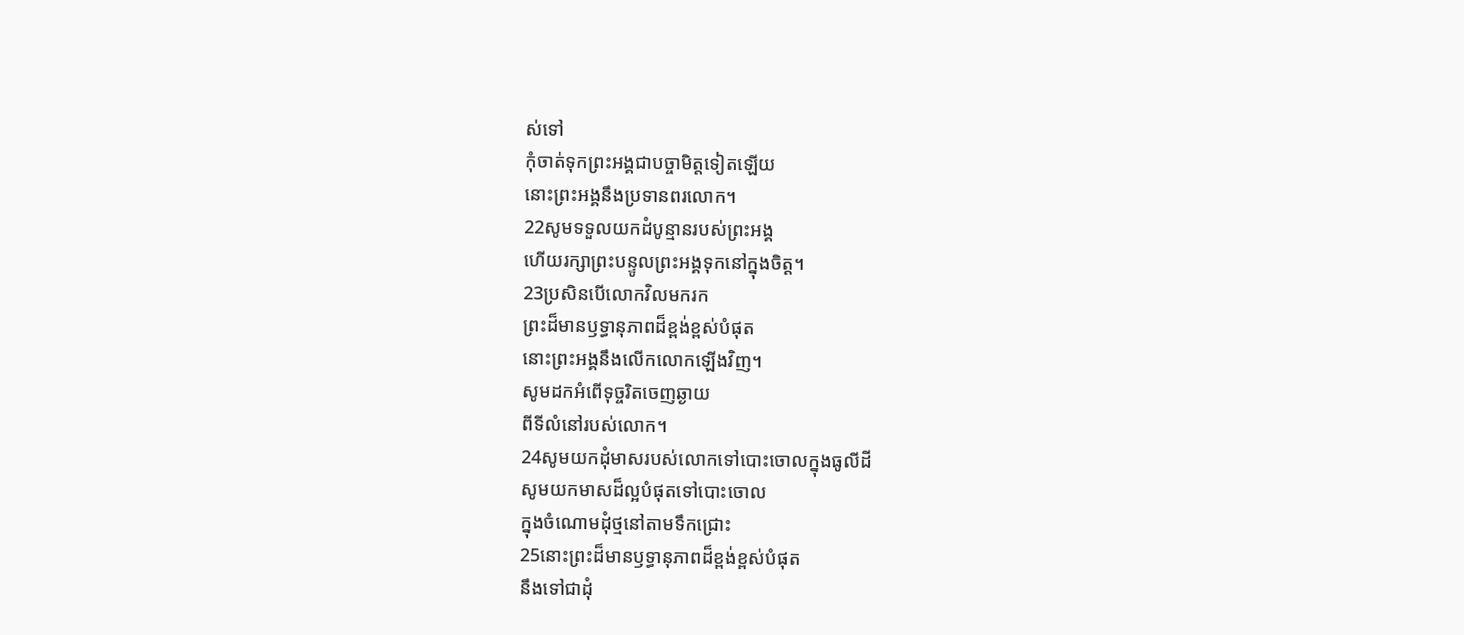ស់ទៅ
កុំចាត់ទុកព្រះអង្គជាបច្ចា‌មិត្តទៀតឡើយ
នោះព្រះអង្គនឹងប្រទានពរលោក។
22សូមទទួលយកដំបូន្មានរបស់ព្រះអង្គ
ហើយរក្សាព្រះ‌បន្ទូលព្រះអង្គទុកនៅក្នុងចិត្ត។
23ប្រសិនបើលោកវិលមករក
ព្រះដ៏មានឫទ្ធា‌នុភាពដ៏ខ្ពង់‌ខ្ពស់បំផុត
នោះព្រះអង្គនឹងលើកលោកឡើងវិញ។
សូមដកអំពើទុច្ចរិតចេញឆ្ងាយ
ពីទីលំ‌នៅរបស់លោក។
24សូមយកដុំមាសរបស់លោកទៅបោះចោលក្នុងធូលីដី
សូមយកមាសដ៏ល្អបំផុតទៅបោះចោល
ក្នុងចំណោមដុំថ្មនៅតាមទឹកជ្រោះ
25នោះព្រះដ៏មានឫទ្ធា‌នុភាពដ៏ខ្ពង់‌ខ្ពស់បំផុត
នឹងទៅជាដុំ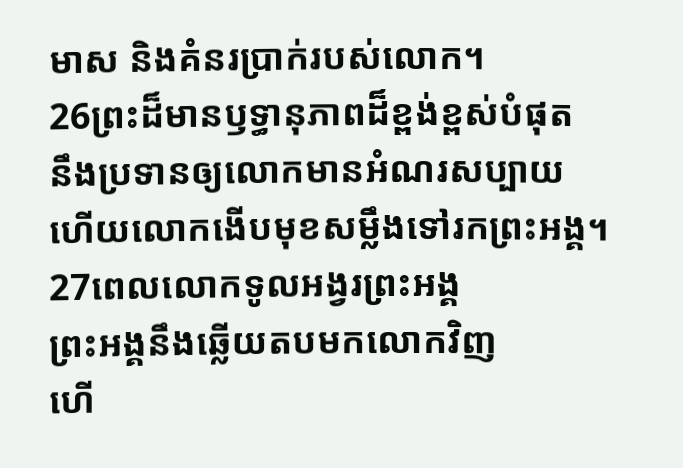មាស និងគំនរប្រាក់របស់លោក។
26ព្រះដ៏មានឫទ្ធា‌នុភាពដ៏ខ្ពង់‌ខ្ពស់បំផុត
នឹងប្រទានឲ្យលោកមានអំណរសប្បាយ
ហើយលោកងើបមុខសម្លឹងទៅរកព្រះអង្គ។
27ពេលលោកទូល‌អង្វរព្រះអង្គ
ព្រះអង្គនឹងឆ្លើយតបមកលោកវិញ
ហើ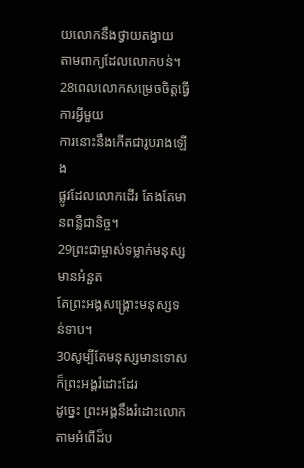យលោកនឹងថ្វាយតង្វាយ
តាមពាក្យដែលលោកបន់។
28ពេលលោកសម្រេចចិត្តធ្វើការអ្វីមួយ
ការនោះនឹងកើតជារូបរាងឡើង
ផ្លូវដែលលោកដើរ តែងតែមានពន្លឺជានិច្ច។
29ព្រះ‌ជាម្ចាស់ទម្លាក់មនុស្សមានអំនួត
តែព្រះអង្គសង្គ្រោះមនុស្សទន់‌ទាប។
30សូម្បីតែមនុស្សមានទោសក៏ព្រះអង្គរំដោះដែរ
ដូច្នេះ ព្រះអង្គនឹងរំដោះលោក
តាមអំពើដ៏ប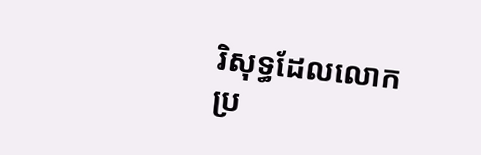រិសុទ្ធដែលលោកប្រ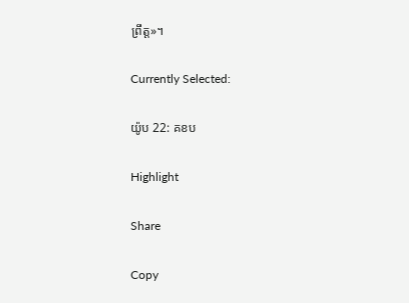ព្រឹត្ត»។

Currently Selected:

យ៉ូប 22: គខប

Highlight

Share

Copy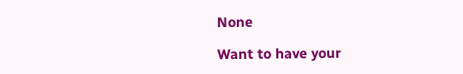None

Want to have your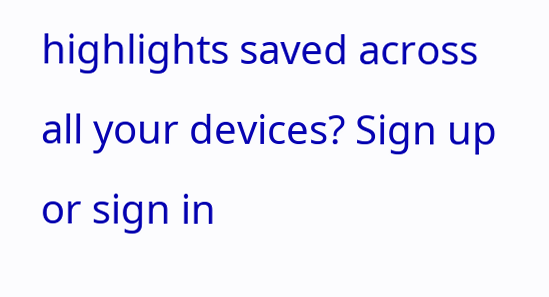highlights saved across all your devices? Sign up or sign in